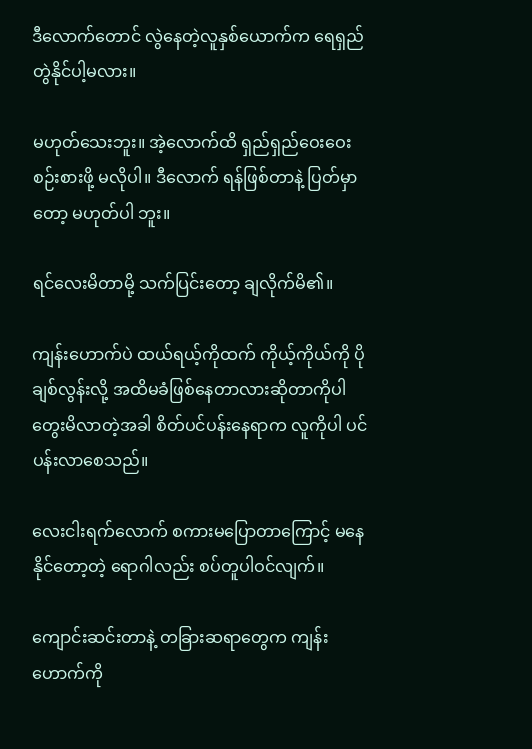ဒီလောက်တောင် လွဲနေတဲ့လူနှစ်ယောက်က ရေရှည်တွဲနိုင်ပါ့မလား။

မဟုတ်သေးဘူး။ အဲ့လောက်ထိ ရှည်ရှည်ဝေးဝေးစဉ်းစားဖို့ မလိုပါ။ ဒီလောက် ရန်ဖြစ်တာနဲ့ ပြတ်မှာတော့ မဟုတ်ပါ ဘူး။

ရင်လေးမိတာမို့ သက်ပြင်းတော့ ချလိုက်မိ၏။

ကျန်းဟောက်ပဲ ထယ်ရယ့်ကိုထက် ကိုယ့်ကိုယ်ကို ပိုချစ်လွန်းလို့ အထိမခံဖြစ်နေတာလားဆိုတာကိုပါ တွေးမိလာတဲ့အခါ စိတ်ပင်ပန်းနေရာက လူကိုပါ ပင်ပန်းလာစေသည်။

လေးငါးရက်လောက် စကားမပြောတာကြောင့် မနေနိုင်တော့တဲ့ ရောဂါလည်း စပ်တူပါဝင်လျက်။

ကျောင်းဆင်းတာနဲ့ တခြားဆရာတွေက ကျန်းဟောက်ကို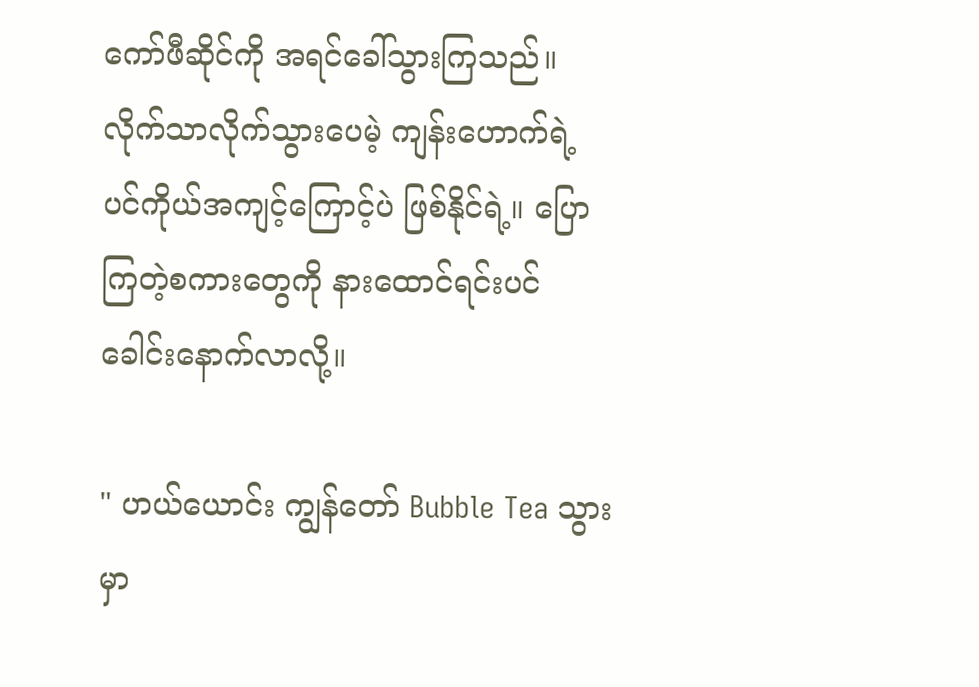ကော်ဖီဆိုင်ကို အရင်ခေါ်သွားကြသည်။ လိုက်သာလိုက်သွားပေမဲ့ ကျန်းဟောက်ရဲ့ ပင်ကိုယ်အကျင့်ကြောင့်ပဲ ဖြစ်နိုင်ရဲ့။ ပြောကြတဲ့စကားတွေကို နားထောင်ရင်းပင် ခေါင်းနောက်လာလို့။

" ဟယ်ယောင်း ကျွန်တော် Bubble Tea သွားမှာ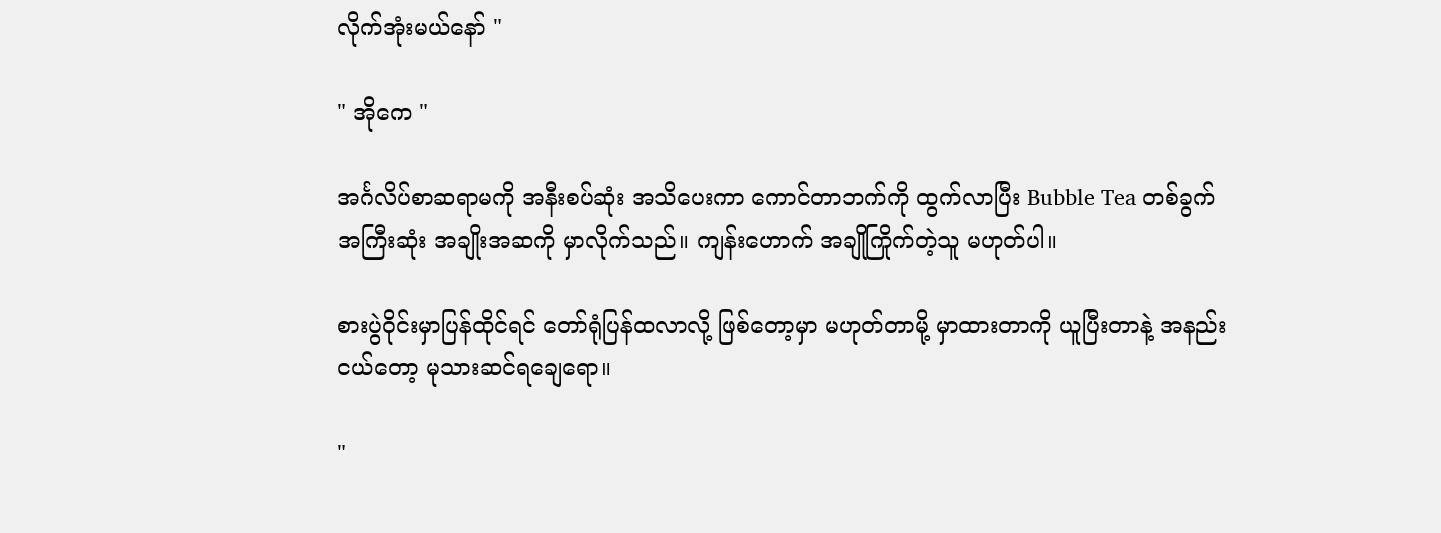လိုက်အုံးမယ်နော် "

" အိုကေ "

အင်္ဂလိပ်စာဆရာမကို အနီးစပ်ဆုံး အသိပေးကာ ကောင်တာဘက်ကို ထွက်လာပြီး Bubble Tea တစ်ခွက် အကြီးဆုံး အချိုးအဆကို မှာလိုက်သည်။ ကျန်းဟောက် အချိုကြိုက်တဲ့သူ မဟုတ်ပါ။

စားပွဲဝိုင်းမှာပြန်ထိုင်ရင် တော်ရုံပြန်ထလာလို့ ဖြစ်တော့မှာ မဟုတ်တာမို့ မှာထားတာကို ယူပြီးတာနဲ့ အနည်းငယ်တော့ မုသားဆင်ရချေရော။

"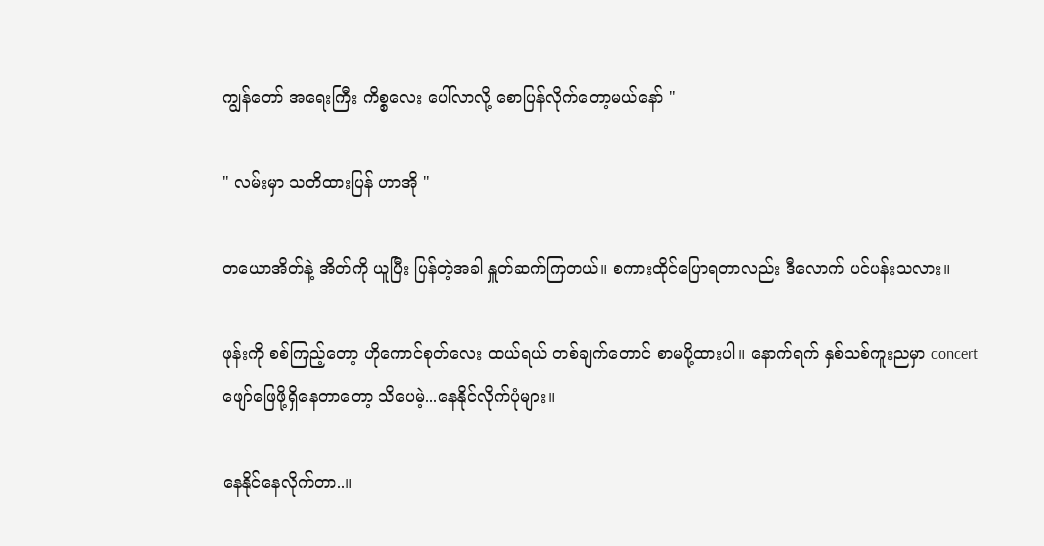ကျွန်တော် အရေးကြီး ကိစ္စလေး ပေါ်လာလို့ စောပြန်လိုက်တော့မယ်နော် "

" လမ်းမှာ သတိထားပြန် ဟာအို "

တယောအိတ်နဲ့ အိတ်ကို ယူပြီး ပြန်တဲ့အခါ နှူတ်ဆက်ကြတယ်။ စကားထိုင်ပြောရတာလည်း ဒီလောက် ပင်ပန်းသလား။

ဖုန်းကို စစ်ကြည့်တော့ ဟိုကောင်စုတ်လေး ထယ်ရယ် တစ်ချက်တောင် စာမပို့ထားပါ။ နောက်ရက် နှစ်သစ်ကူးညမှာ concert ဖျော်ဖြေဖို့ရှိနေတာတော့ သိပေမဲ့...နေနိုင်လိုက်ပုံများ။

နေနိုင်နေလိုက်တာ..။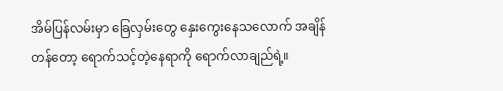အိမ်ပြန်လမ်းမှာ ခြေလှမ်းတွေ နှေးကွေးနေသလောက် အချိန်တန်တော့ ရောက်သင့်တဲ့နေရာကို ရောက်လာချည်ရဲ့။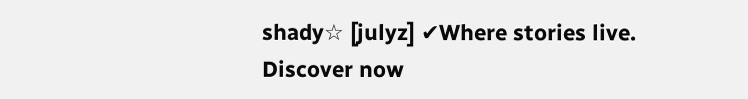shady☆ [julyz] ✔Where stories live. Discover now